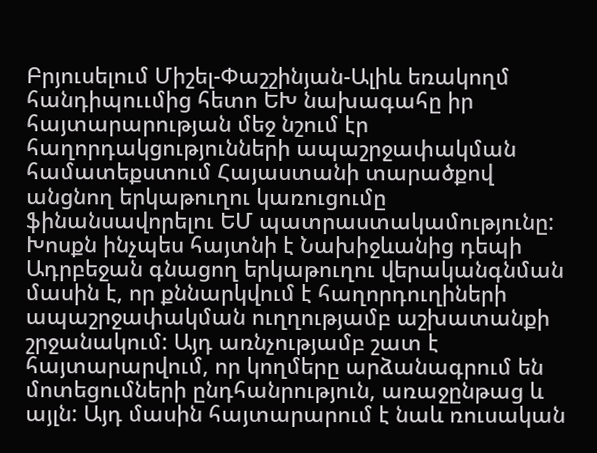Բրյուսելում Միշել-Փաշշինյան-Ալիև եռակողմ հանդիպոււմից հետո ԵԽ նախագահը իր հայտարարության մեջ նշում էր հաղորդակցությունների ապաշրջափակման համատեքստում Հայաստանի տարածքով անցնող երկաթուղու կառուցումը ֆինանսավորելու ԵՄ պատրաստակամությունը: Խոսքն ինչպես հայտնի է Նախիջևանից դեպի Ադրբեջան գնացող երկաթուղու վերականգնման մասին է, որ քննարկվում է հաղորդուղիների ապաշրջափակման ուղղությամբ աշխատանքի շրջանակում: Այդ առնչությամբ շատ է հայտարարվում, որ կողմերը արձանագրում են մոտեցումների ընդհանրություն, առաջընթաց և այլն: Այդ մասին հայտարարում է նաև ռուսական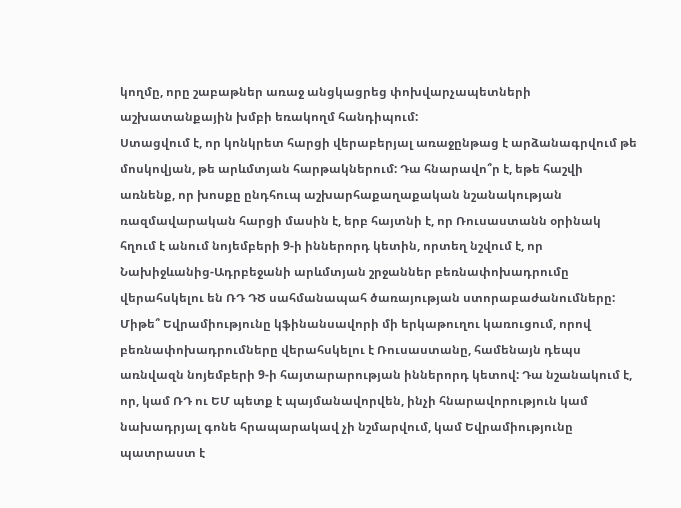կողմը, որը շաբաթներ առաջ անցկացրեց փոխվարչապետների աշխատանքային խմբի եռակողմ հանդիպում:
Ստացվում է, որ կոնկրետ հարցի վերաբերյալ առաջընթաց է արձանագրվում թե մոսկովյան, թե արևմտյան հարթակներում: Դա հնարավո՞ր է, եթե հաշվի առնենք, որ խոսքը ընդհուպ աշխարհաքաղաքական նշանակության ռազմավարական հարցի մասին է, երբ հայտնի է, որ Ռուսաստանն օրինակ հղում է անում նոյեմբերի 9-ի իններորդ կետին, որտեղ նշվում է, որ Նախիջևանից-Ադրբեջանի արևմտյան շրջաններ բեռնափոխադրումը վերահսկելու են ՌԴ ԴԾ սահմանապահ ծառայության ստորաբաժանումները: Միթե՞ Եվրամիությունը կֆինանսավորի մի երկաթուղու կառուցում, որով բեռնափոխադրումները վերահսկելու է Ռուսաստանը, համենայն դեպս առնվազն նոյեմբերի 9-ի հայտարարության իններորդ կետով: Դա նշանակում է, որ, կամ ՌԴ ու ԵՄ պետք է պայմանավորվեն, ինչի հնարավորություն կամ նախադրյալ գոնե հրապարակավ չի նշմարվում, կամ Եվրամիությունը պատրաստ է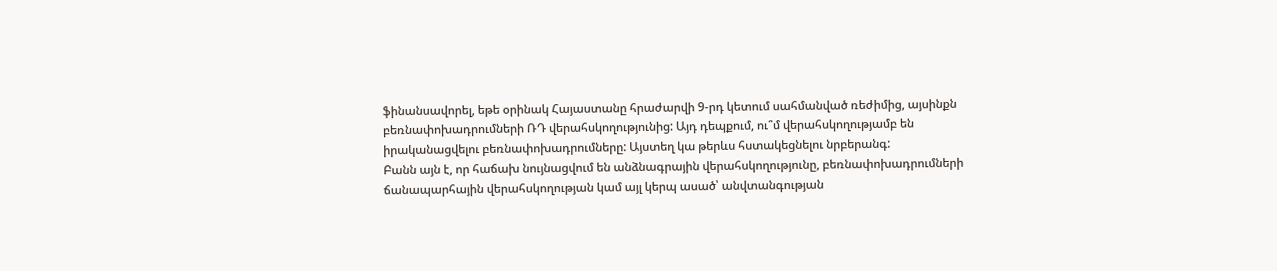ֆինանսավորել, եթե օրինակ Հայաստանը հրաժարվի 9-րդ կետում սահմանված ռեժիմից, այսինքն բեռնափոխադրումների ՌԴ վերահսկողությունից: Այդ դեպքում, ու՞մ վերահսկողությամբ են իրականացվելու բեռնափոխադրումները: Այստեղ կա թերևս հստակեցնելու նրբերանգ:
Բանն այն է, որ հաճախ նույնացվում են անձնագրային վերահսկողությունը, բեռնափոխադրումների ճանապարհային վերահսկողության կամ այլ կերպ ասած՝ անվտանգության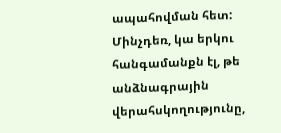ապահովման հետ: Մինչդեռ, կա երկու հանգամանքն էլ, թե անձնագրային վերահսկողությունը,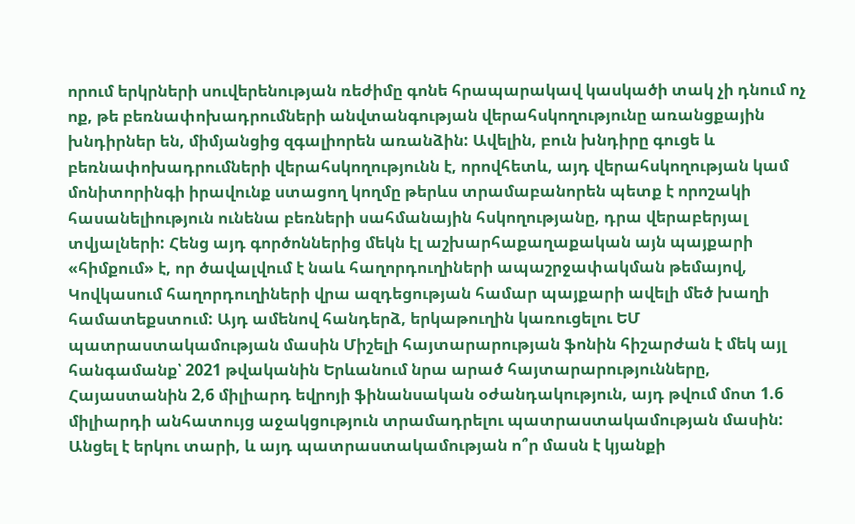որում երկրների սուվերենության ռեժիմը գոնե հրապարակավ կասկածի տակ չի դնում ոչ ոք, թե բեռնափոխադրումների անվտանգության վերահսկողությունը առանցքային խնդիրներ են, միմյանցից զգալիորեն առանձին: Ավելին, բուն խնդիրը գուցե և բեռնափոխադրումների վերահսկողությունն է, որովհետև, այդ վերահսկողության կամ մոնիտորինգի իրավունք ստացող կողմը թերևս տրամաբանորեն պետք է որոշակի հասանելիություն ունենա բեռների սահմանային հսկողությանը, դրա վերաբերյալ տվյալների: Հենց այդ գործոններից մեկն էլ աշխարհաքաղաքական այն պայքարի «հիմքում» է, որ ծավալվում է նաև հաղորդուղիների ապաշրջափակման թեմայով, Կովկասում հաղորդուղիների վրա ազդեցության համար պայքարի ավելի մեծ խաղի համատեքստում: Այդ ամենով հանդերձ, երկաթուղին կառուցելու ԵՄ պատրաստակամության մասին Միշելի հայտարարության ֆոնին հիշարժան է մեկ այլ հանգամանք՝ 2021 թվականին Երևանում նրա արած հայտարարությունները, Հայաստանին 2,6 միլիարդ եվրոյի ֆինանսական օժանդակություն, այդ թվում մոտ 1.6 միլիարդի անհատույց աջակցություն տրամադրելու պատրաստակամության մասին: Անցել է երկու տարի, և այդ պատրաստակամության ո՞ր մասն է կյանքի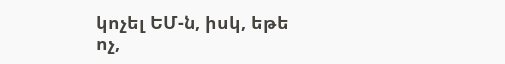կոչել ԵՄ-ն, իսկ, եթե ոչ,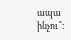ապա ինչու՞: